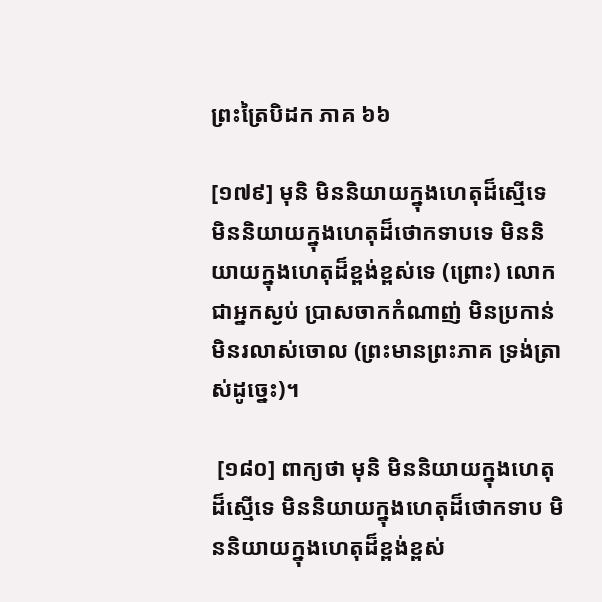ព្រះត្រៃបិដក ភាគ ៦៦

[១៧៩] មុនិ មិននិយាយក្នុងហេតុដ៏ស្មើទេ មិននិយាយក្នុងហេតុដ៏ថោកទាបទេ មិននិយាយក្នុងហេតុដ៏ខ្ពង់ខ្ពស់ទេ (ព្រោះ) លោកជាអ្នកស្ងប់ ប្រាសចាកកំណាញ់ មិនប្រកាន់ មិនរលាស់ចោល (ព្រះមានព្រះភាគ ទ្រង់ត្រាស់ដូច្នេះ)។

 [១៨០] ពាក្យថា មុនិ មិននិយាយក្នុងហេតុដ៏ស្មើទេ មិននិយាយក្នុងហេតុដ៏ថោកទាប មិននិយាយក្នុងហេតុដ៏ខ្ពង់ខ្ពស់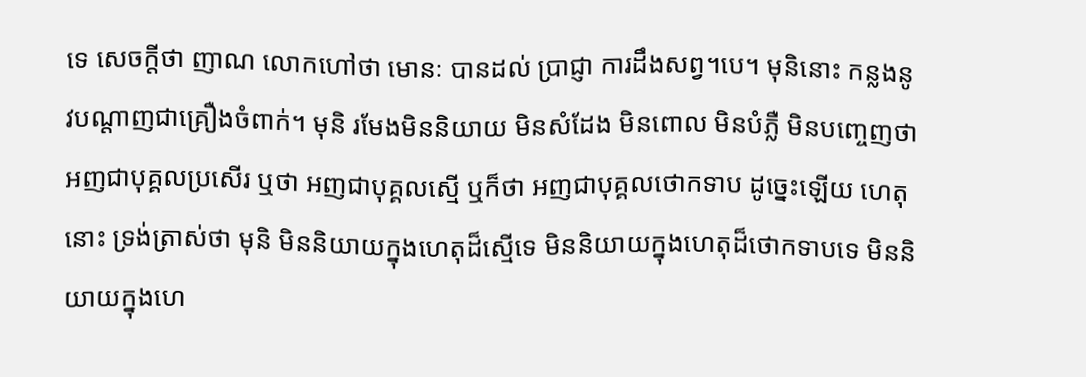ទេ សេចក្តីថា ញាណ លោកហៅថា មោនៈ បានដល់ ប្រាជ្ញា ការដឹងសព្វ។បេ។ មុនិនោះ កន្លងនូវបណ្តាញជាគ្រឿងចំពាក់។ មុនិ រមែងមិននិយាយ មិនសំដែង មិនពោល មិនបំភ្លឺ មិនបញ្ចេញថា អញជាបុគ្គលប្រសើរ ឬថា អញជាបុគ្គលស្មើ ឬក៏ថា អញជាបុគ្គលថោកទាប ដូច្នេះឡើយ ហេតុនោះ ទ្រង់ត្រាស់ថា មុនិ មិននិយាយក្នុងហេតុដ៏ស្មើទេ មិននិយាយក្នុងហេតុដ៏ថោកទាបទេ មិននិយាយក្នុងហេ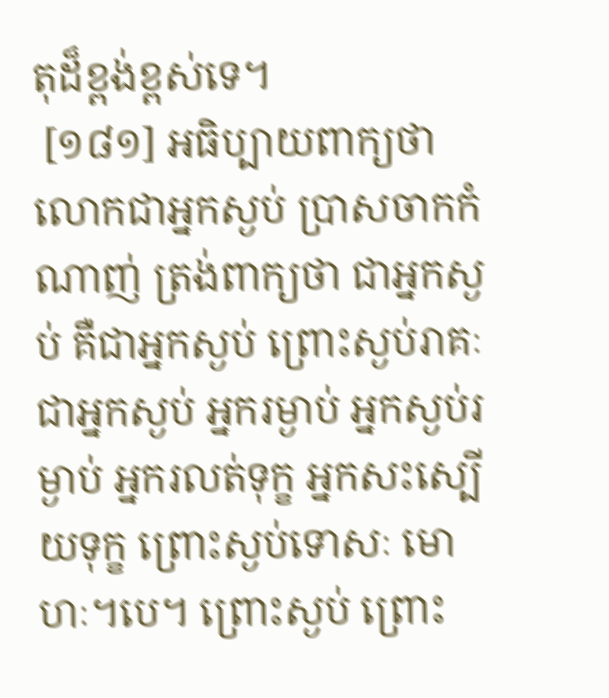តុដ៏ខ្ពង់ខ្ពស់ទេ។
 [១៨១] អធិប្បាយពាក្យថា លោកជាអ្នកស្ងប់ ប្រាសចាកកំណាញ់ ត្រង់ពាក្យថា ជាអ្នកស្ងប់ គឺជាអ្នកស្ងប់ ព្រោះស្ងប់រាគៈ ជាអ្នកស្ងប់ អ្នករម្ងាប់ អ្នកស្ងប់រម្ងាប់ អ្នករលត់ទុក្ខ អ្នកសះស្បើយទុក្ខ ព្រោះស្ងប់ទោសៈ មោហៈ។បេ។ ព្រោះស្ងប់ ព្រោះ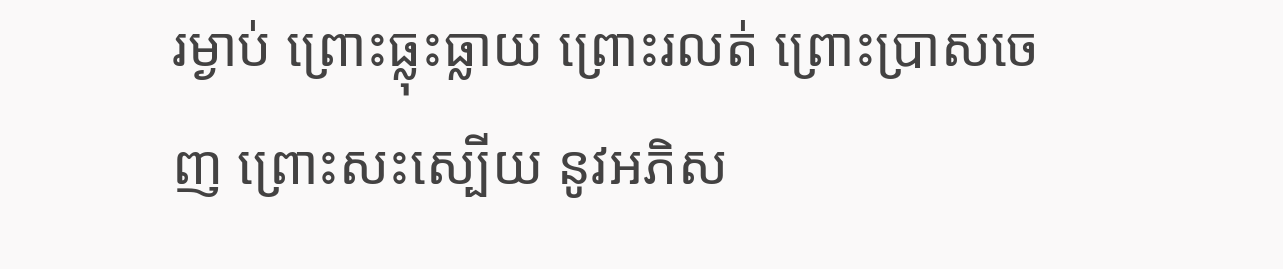រម្ងាប់ ព្រោះធ្លុះធ្លាយ ព្រោះរលត់ ព្រោះប្រាសចេញ ព្រោះសះស្បើយ នូវអភិស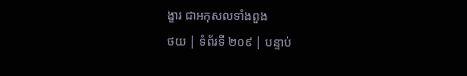ង្ខារ ជាអកុសលទាំងពួង
ថយ | ទំព័រទី ២០៩ | បន្ទាប់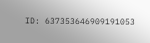ID: 637353646909191053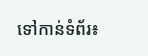ទៅកាន់ទំព័រ៖